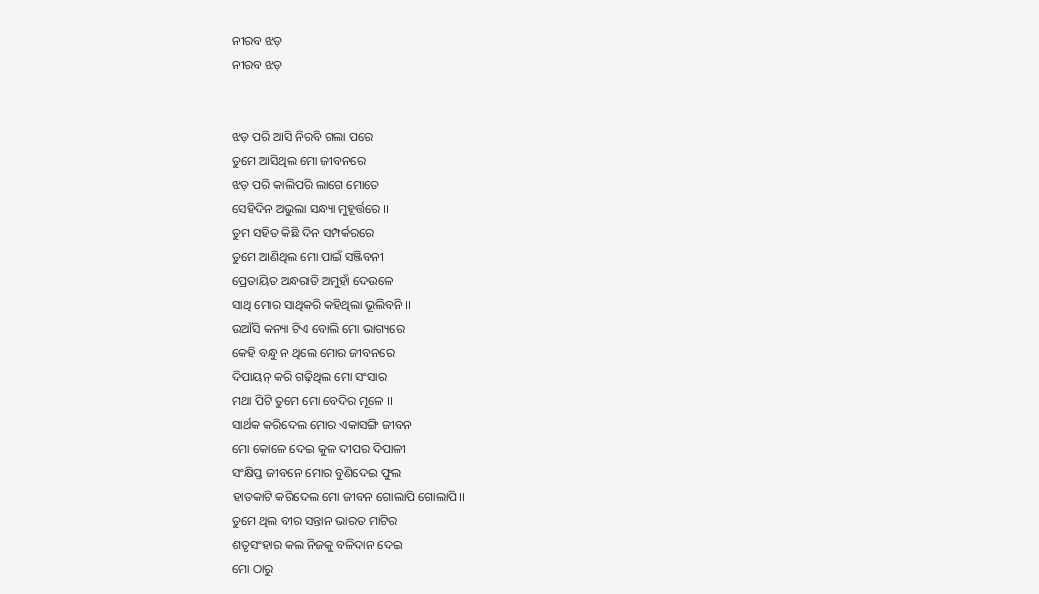ନୀରବ ଝଡ଼
ନୀରବ ଝଡ଼


ଝଡ଼ ପରି ଆସି ନିରବି ଗଲା ପରେ
ତୁମେ ଆସିଥିଲ ମୋ ଜୀବନରେ
ଝଡ଼ ପରି କାଲିପରି ଲାଗେ ମୋତେ
ସେହିଦିନ ଅଭୁଲା ସନ୍ଧ୍ୟା ମୁହୂର୍ତ୍ତରେ ।।
ତୁମ ସହିତ କିଛି ଦିନ ସମ୍ପର୍କରରେ
ତୁମେ ଆଣିଥିଲ ମୋ ପାଇଁ ସଞ୍ଜିବନୀ
ପ୍ରେତାୟିତ ଅନ୍ଧରାତି ଅମୁହାଁ ଦେଉଳେ
ସାଥି ମୋର ସାଥିକରି କହିଥିଲା ଭୂଲିବନି ।।
ଉଆଁସି କନ୍ୟା ଟିଏ ବୋଲି ମୋ ଭାଗ୍ୟରେ
କେହି ବନ୍ଧୁ ନ ଥିଲେ ମୋର ଜୀବନରେ
ଦିପାୟନ୍ କରି ଗଢ଼ିଥିଲ ମୋ ସଂସାର
ମଥା ପିଟି ତୁମେ ମୋ ବେଦିର ମୂଳେ ।।
ସାର୍ଥକ କରିଦେଲ ମୋର ଏକାସଙ୍ଗି ଜୀବନ
ମୋ କୋଳେ ଦେଇ କୁଳ ଦୀପର ଦିପାଳୀ
ସଂକ୍ଷିପ୍ତ ଜୀବନେ ମୋର ବୁଣିଦେଇ ଫୁଲ
ହାତକାଟି କରିଦେଲ ମୋ ଜୀବନ ଗୋଲାପି ଗୋଲାପି।।
ତୁମେ ଥିଲ ବୀର ସନ୍ତାନ ଭାରତ ମାଟିର
ଶତୃସଂହାର କଲ ନିଜକୁ ବଳିଦାନ ଦେଇ
ମୋ ଠାରୁ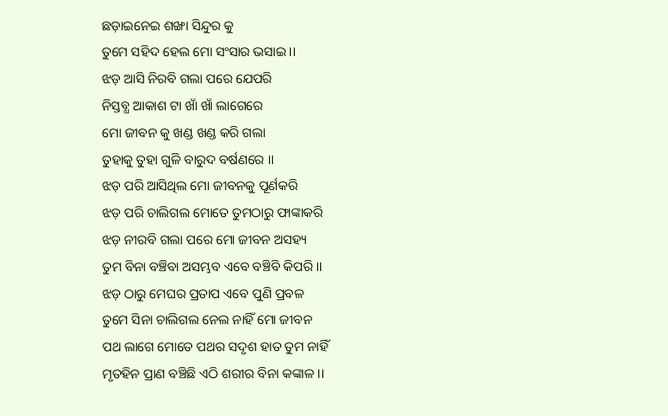ଛଡ଼ାଇନେଇ ଶଙ୍ଖା ସିନ୍ଦୁର କୁ
ତୁମେ ସହିଦ ହେଲ ମୋ ସଂସାର ଭସାଇ ।।
ଝଡ଼ ଆସି ନିରବି ଗଲା ପରେ ଯେପରି
ନିସ୍ତବ୍ଧ ଆକାଶ ଟା ଖାଁ ଖାଁ ଲାଗେରେ
ମୋ ଜୀବନ କୁ ଖଣ୍ଡ ଖଣ୍ଡ କରି ଗଲା
ତୁହାକୁ ତୁହା ଗୁଳି ବାରୁଦ ବର୍ଷଣରେ ।।
ଝଡ଼ ପରି ଆସିଥିଲ ମୋ ଜୀବନକୁ ପୂର୍ଣକରି
ଝଡ଼ ପରି ଚାଲିଗଲ ମୋତେ ତୁମଠାରୁ ଫାଙ୍କାକରି
ଝଡ଼ ନୀରବି ଗଲା ପରେ ମୋ ଜୀବନ ଅସହ୍ୟ
ତୁମ ବିନା ବଞ୍ଚିବା ଅସମ୍ଭବ ଏବେ ବଞ୍ଚିବି କିପରି ।।
ଝଡ଼ ଠାରୁ ମେଘର ପ୍ରତାପ ଏବେ ପୁଣି ପ୍ରବଳ
ତୁମେ ସିନା ଚାଲିଗଲ ନେଲ ନାହିଁ ମୋ ଜୀବନ
ପଥ ଲାଗେ ମୋତେ ପଥର ସଦୃଶ ହାତ ତୁମ ନାହିଁ
ମୃତହିନ ପ୍ରାଣ ବଞ୍ଚିଛି ଏଠି ଶରୀର ବିନା କଙ୍କାଳ ।।